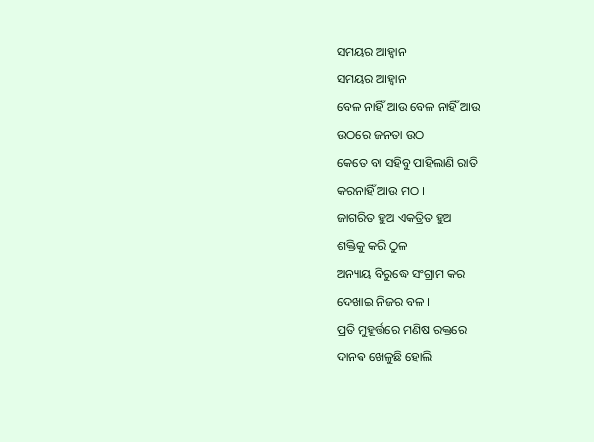ସମୟର ଆହ୍ୱାନ
ସମୟର ଆହ୍ୱାନ
ବେଳ ନାହିଁ ଆଉ ବେଳ ନାହିଁ ଆଉ
ଉଠରେ ଜନତା ଉଠ
କେତେ ବା ସହିବୁ ପାହିଲାଣି ରାତି
କରନାହିଁ ଆଉ ମଠ ।
ଜାଗରିତ ହୁଅ ଏକତ୍ରିତ ହୁଅ
ଶକ୍ତିକୁ କରି ଠୁଳ
ଅନ୍ୟାୟ ବିରୁଦ୍ଧେ ସଂଗ୍ରାମ କର
ଦେଖାଇ ନିଜର ବଳ ।
ପ୍ରତି ମୁହୂର୍ତ୍ତରେ ମଣିଷ ରକ୍ତରେ
ଦାନଵ ଖେଳୁଛି ହୋଲି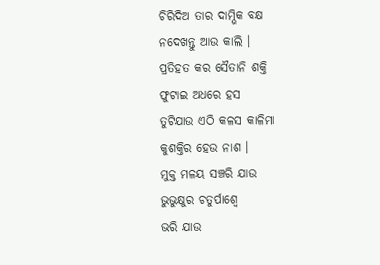ଚିରିଦିଅ ତାର ଦାମ୍ଭିକ ବକ୍ଷ
ନଦେଖନ୍ତୁ ଆଉ କାଲି ।
ପ୍ରତିହତ କର ସୈତାନି ଶକ୍ତି
ଫୁଟାଇ ଅଧରେ ହସ
ତୁଟିଯାଉ ଏଠି କଳସ କାଳିମା
କୁଶକ୍ତିର ହେଉ ନାଶ ।
ମୁକ୍ତ ମଳୟ ସଞ୍ଚରି ଯାଉ
ଭୁଭୁକ୍ଷୁର ଚତୁର୍ପାଶ୍ୱେ
ଭରି ଯାଉ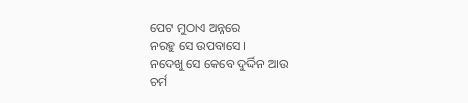ପେଟ ମୁଠାଏ ଅନ୍ନରେ
ନରହୁ ସେ ଉପବାସେ ।
ନଦେଖୁ ସେ କେବେ ଦୁର୍ଦ୍ଦିନ ଆଉ
ଚର୍ମ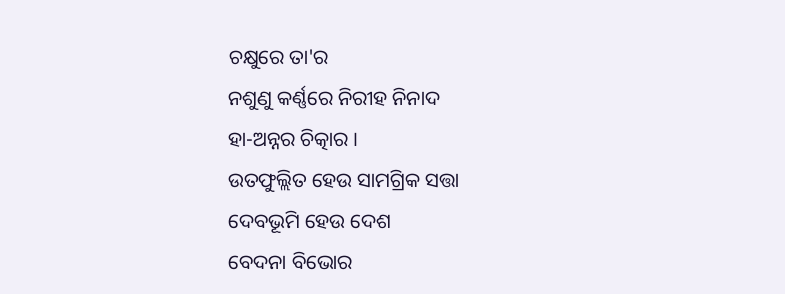ଚକ୍ଷୁରେ ତା'ର
ନଶୁଣୁ କର୍ଣ୍ଣରେ ନିରୀହ ନିନାଦ
ହା-ଅନ୍ନର ଚିତ୍କାର ।
ଉତଫୁଲ୍ଲିତ ହେଉ ସାମଗ୍ରିକ ସତ୍ତା
ଦେବଭୂମି ହେଉ ଦେଶ
ବେଦନା ବିଭୋର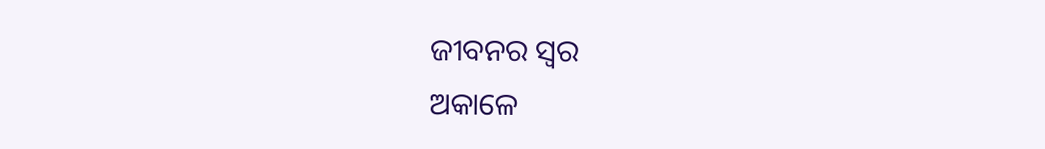ଜୀବନର ସ୍ୱର
ଅକାଳେ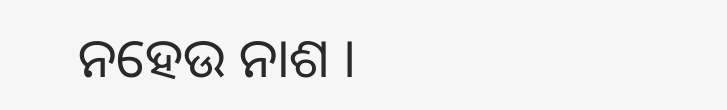ନହେଉ ନାଶ ।